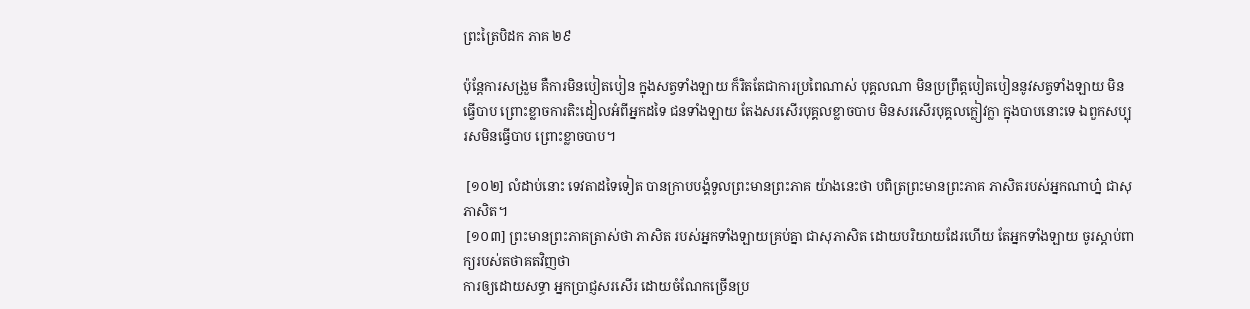ព្រះត្រៃបិដក ភាគ ២៩

ប៉ុន្តែការសង្រួម គឺការមិនបៀតបៀន ក្នុងសត្វទាំងឡាយ ក៏រិតតែជាការប្រពៃណាស់ បុគ្គលណា មិនប្រព្រឹត្តបៀតបៀននូវសត្វទាំងឡាយ មិនធ្វើបាប ព្រោះខ្លាចការតិះដៀលអំពីអ្នកដទៃ ជនទាំងឡាយ តែងសរសើរបុគ្គលខ្លាចបាប មិនសរសើរបុគ្គលក្លៀវក្លា ក្នុងបាបនោះទេ ឯពួកសប្បុរសមិនធ្វើបាប ព្រោះខ្លាចបាប។

 [១០២] លំដាប់នោះ ទេវតាដទៃទៀត បានក្រាបបង្គំទូលព្រះមានព្រះភាគ យ៉ាងនេះថា បពិត្រព្រះមានព្រះភាគ ភាសិតរបស់អ្នកណាហ្ន៎ ជាសុភាសិត។
 [១០៣] ព្រះមានព្រះភាគត្រាស់ថា ភាសិត របស់អ្នកទាំងឡាយគ្រប់គ្នា ជាសុភាសិត ដោយបរិយាយដែរហើយ តែអ្នកទាំងឡាយ ចូរស្តាប់ពាក្យរបស់តថាគតវិញថា
ការឲ្យដោយសទ្ធា អ្នកប្រាជ្ញសរសើរ ដោយចំណែកច្រើនប្រ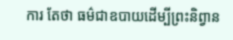ការ តែថា ធម៌ជាឧបាយដើម្បីព្រះនិព្វាន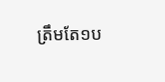ត្រឹមតែ១ប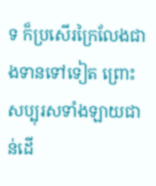ទ ក៏ប្រសើរក្រៃលែងជាងទានទៅទៀត ព្រោះសប្បុរសទាំងឡាយជាន់ដើ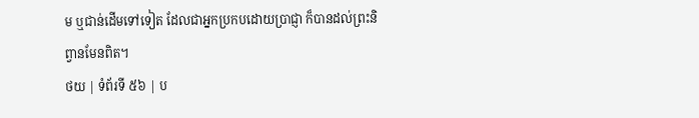ម ឬជាន់ដើមទៅទៀត ដែលជាអ្នកប្រកបដោយប្រាជ្ញា ក៏បានដល់ព្រះនិព្វានមែនពិត។
ថយ | ទំព័រទី ៥៦ | ប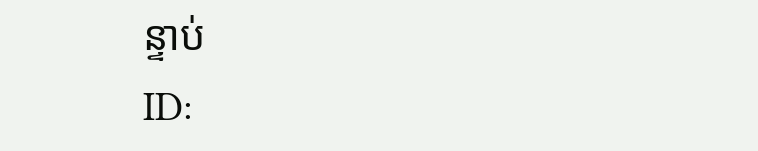ន្ទាប់
ID: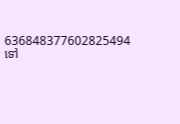636848377602825494
ទៅ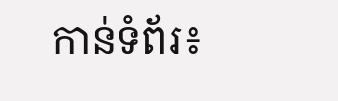កាន់ទំព័រ៖